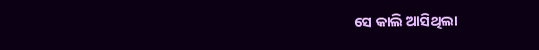ସେ କାଲି ଆସିଥିଲା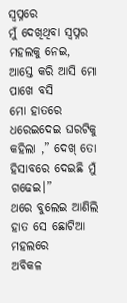ସ୍ୱପ୍ନରେ
ମୁଁ ଦେଖିଥିବା ସ୍ବପ୍ନର ମହଲକୁ ନେଇ,
ଆସ୍ତେ କରି ଆସି ମୋ ପାଖେ ବସି
ମୋ ହାତରେ ଧରେଇଦେଇ ଘରଟିକୁ
କହିଲା ,” ଦେଖ୍ ତୋ ହିସାବରେ ଦେଇଛି ମୁଁ ଗଢେଇ।”
ଥରେ ବୁଲେଇ ଆଣିଲି ହାତ ସେ ଛୋଟିଆ ମହଲରେ
ଅବିକଳ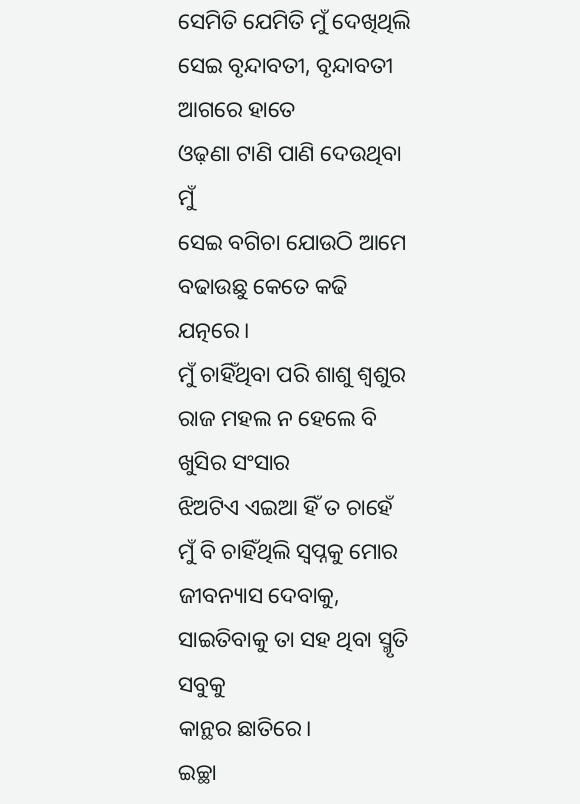ସେମିତି ଯେମିତି ମୁଁ ଦେଖିଥିଲି
ସେଇ ବୃନ୍ଦାବତୀ, ବୃନ୍ଦାବତୀ ଆଗରେ ହାତେ
ଓଢ଼ଣା ଟାଣି ପାଣି ଦେଉଥିବା ମୁଁ
ସେଇ ବଗିଚା ଯୋଉଠି ଆମେ
ବଢାଉଛୁ କେତେ କଢି ଯତ୍ନରେ।
ମୁଁ ଚାହିଁଥିବା ପରି ଶାଶୁ ଶ୍ୱଶୁର
ରାଜ ମହଲ ନ ହେଲେ ବି ଖୁସିର ସଂସାର
ଝିଅଟିଏ ଏଇଆ ହିଁ ତ ଚାହେଁ
ମୁଁ ବି ଚାହିଁଥିଲି ସ୍ୱପ୍ନକୁ ମୋର
ଜୀବନ୍ୟାସ ଦେବାକୁ,
ସାଇତିବାକୁ ତା ସହ ଥିବା ସ୍ମୃତି ସବୁକୁ
କାନ୍ଥର ଛାତିରେ।
ଇଚ୍ଛା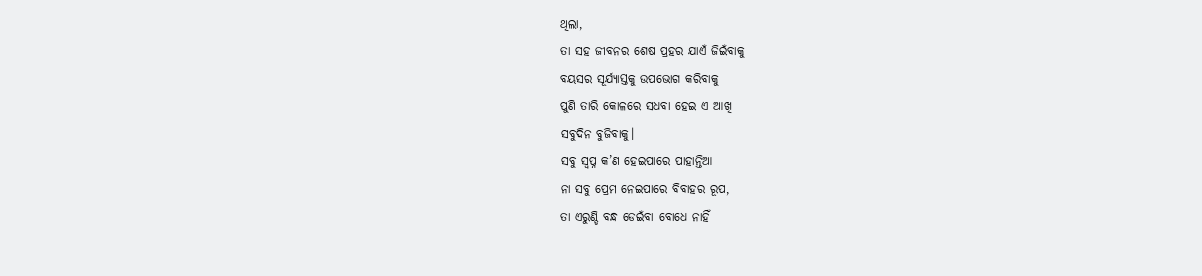ଥିଲା,
ତା ସହ ଜୀବନର ଶେଷ ପ୍ରହର ଯାଏଁ ଜିଇଁବାକୁ
ବୟସର ସୂର୍ଯ୍ୟାସ୍ତକୁ ଉପଭୋଗ କରିବାକୁ
ପୁଣି ତାରି କୋଳରେ ସଧବା ହେଇ ଏ ଆଖି
ସବୁଦିନ ବୁଜିବାକୁ।
ସବୁ ସ୍ୱପ୍ନ କ’ଣ ହେଇପାରେ ପାହାନ୍ତିଆ
ନା ସବୁ ପ୍ରେମ ନେଇପାରେ ବିବାହର ରୂପ,
ତା ଏରୁଣ୍ଡି ବନ୍ଧ ଡେଇଁବା ବୋଧେ ନାହିଁ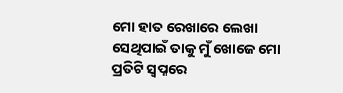ମୋ ହାତ ରେଖାରେ ଲେଖା
ସେଥିପାଇଁ ତାକୁ ମୁଁ ଖୋଜେ ମୋ ପ୍ରତିଟି ସ୍ୱପ୍ନରେ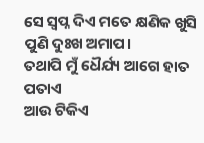ସେ ସ୍ୱପ୍ନ ଦିଏ ମତେ କ୍ଷଣିକ ଖୁସି ପୁଣି ଦୁଃଖ ଅମାପ।
ତଥାପି ମୁଁ ଧୈର୍ଯ୍ୟ ଆଗେ ହାତ ପତାଏ
ଆଉ ଟିକିଏ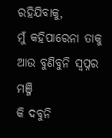ରହିଯିବାକୁ,
ମୁଁ କହିପାରେନା ତାକୁ ଆଉ ବୁଣିବୁନି ସ୍ୱପ୍ନର ମଞ୍ଜି
କି ଦବୁନି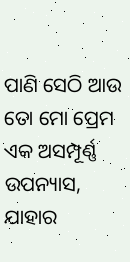ପାଣି ସେଠି ଆଉ
ତୋ ମୋ ପ୍ରେମ ଏକ ଅସମ୍ପୂର୍ଣ୍ଣ ଉପନ୍ୟାସ,
ଯାହାର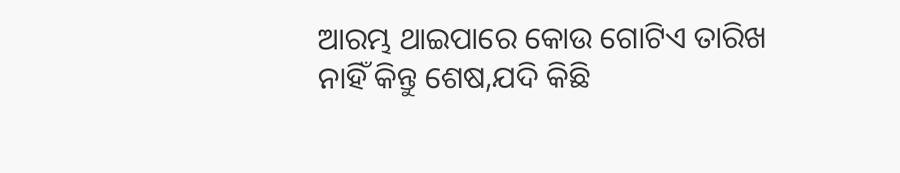ଆରମ୍ଭ ଥାଇପାରେ କୋଉ ଗୋଟିଏ ତାରିଖ
ନାହିଁ କିନ୍ତୁ ଶେଷ,ଯଦି କିଛି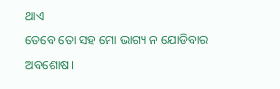ଥାଏ
ତେବେ ତୋ ସହ ମୋ ଭାଗ୍ୟ ନ ଯୋଡିବାର ଅବଶୋଷ।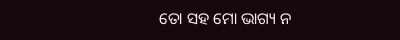ତୋ ସହ ମୋ ଭାଗ୍ୟ ନ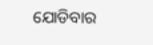ଯୋଡିବାର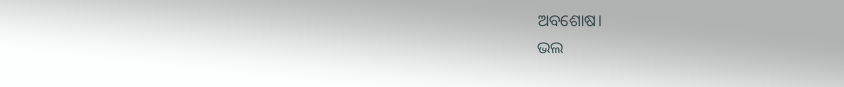ଅବଶୋଷ।
ଭଲ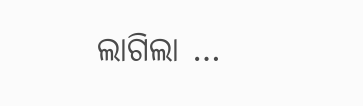ଲାଗିଲା …